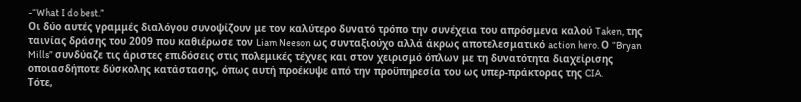-“What I do best.”
Οι δύο αυτές γραμμές διαλόγου συνοψίζουν με τον καλύτερο δυνατό τρόπο την συνέχεια του απρόσμενα καλού Taken, της ταινίας δράσης του 2009 που καθιέρωσε τον Liam Neeson ως συνταξιούχο αλλά άκρως αποτελεσματικό action hero. Ο “Bryan Mills” συνδύαζε τις άριστες επιδόσεις στις πολεμικές τέχνες και στον χειρισμό όπλων με τη δυνατότητα διαχείρισης οποιασδήποτε δύσκολης κατάστασης, όπως αυτή προέκυψε από την προϋπηρεσία του ως υπερ-πράκτορας της CIA.
Τότε,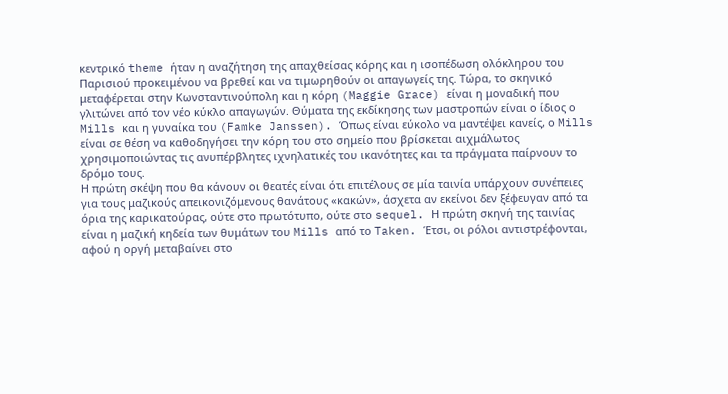κεντρικό theme ήταν η αναζήτηση της απαχθείσας κόρης και η ισοπέδωση ολόκληρου του Παρισιού προκειμένου να βρεθεί και να τιμωρηθούν οι απαγωγείς της. Τώρα, το σκηνικό μεταφέρεται στην Κωνσταντινούπολη και η κόρη (Maggie Grace) είναι η μοναδική που γλιτώνει από τον νέο κύκλο απαγωγών. Θύματα της εκδίκησης των μαστροπών είναι ο ίδιος ο Mills και η γυναίκα του (Famke Janssen). Όπως είναι εύκολο να μαντέψει κανείς, ο Mills είναι σε θέση να καθοδηγήσει την κόρη του στο σημείο που βρίσκεται αιχμάλωτος χρησιμοποιώντας τις ανυπέρβλητες ιχνηλατικές του ικανότητες και τα πράγματα παίρνουν το δρόμο τους.
Η πρώτη σκέψη που θα κάνουν οι θεατές είναι ότι επιτέλους σε μία ταινία υπάρχουν συνέπειες για τους μαζικούς απεικονιζόμενους θανάτους «κακών», άσχετα αν εκείνοι δεν ξέφευγαν από τα όρια της καρικατούρας, ούτε στο πρωτότυπο, ούτε στο sequel. Η πρώτη σκηνή της ταινίας είναι η μαζική κηδεία των θυμάτων του Mills από το Taken. Έτσι, οι ρόλοι αντιστρέφονται, αφού η οργή μεταβαίνει στο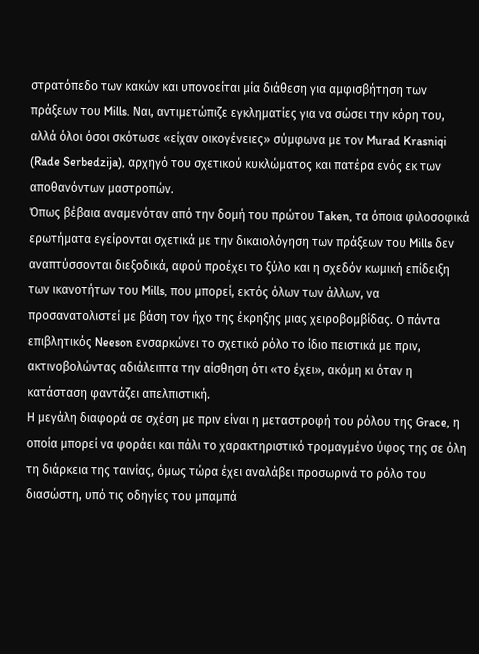στρατόπεδο των κακών και υπονοείται μία διάθεση για αμφισβήτηση των πράξεων του Mills. Ναι, αντιμετώπιζε εγκληματίες για να σώσει την κόρη του, αλλά όλοι όσοι σκότωσε «είχαν οικογένειες» σύμφωνα με τον Murad Krasniqi (Rade Serbedzija), αρχηγό του σχετικού κυκλώματος και πατέρα ενός εκ των αποθανόντων μαστροπών.
Όπως βέβαια αναμενόταν από την δομή του πρώτου Taken, τα όποια φιλοσοφικά ερωτήματα εγείρονται σχετικά με την δικαιολόγηση των πράξεων του Mills δεν αναπτύσσονται διεξοδικά, αφού προέχει το ξύλο και η σχεδόν κωμική επίδειξη των ικανοτήτων του Mills, που μπορεί, εκτός όλων των άλλων, να προσανατολιστεί με βάση τον ήχο της έκρηξης μιας χειροβομβίδας. Ο πάντα επιβλητικός Neeson ενσαρκώνει το σχετικό ρόλο το ίδιο πειστικά με πριν, ακτινοβολώντας αδιάλειπτα την αίσθηση ότι «το έχει», ακόμη κι όταν η κατάσταση φαντάζει απελπιστική.
Η μεγάλη διαφορά σε σχέση με πριν είναι η μεταστροφή του ρόλου της Grace, η οποία μπορεί να φοράει και πάλι το χαρακτηριστικό τρομαγμένο ύφος της σε όλη τη διάρκεια της ταινίας, όμως τώρα έχει αναλάβει προσωρινά το ρόλο του διασώστη, υπό τις οδηγίες του μπαμπά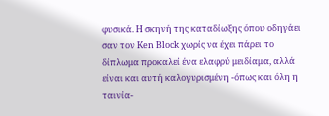φυσικά. Η σκηνή της καταδίωξης όπου οδηγάει σαν τον Ken Block χωρίς να έχει πάρει το δίπλωμα προκαλεί ένα ελαφρύ μειδίαμα, αλλά είναι και αυτή καλογυρισμένη -όπως και όλη η ταινία-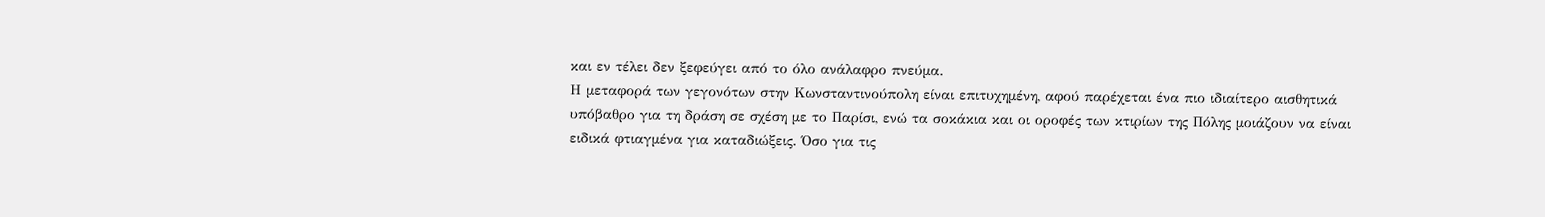και εν τέλει δεν ξεφεύγει από το όλο ανάλαφρο πνεύμα.
Η μεταφορά των γεγονότων στην Κωνσταντινούπολη είναι επιτυχημένη, αφού παρέχεται ένα πιο ιδιαίτερο αισθητικά υπόβαθρο για τη δράση σε σχέση με το Παρίσι, ενώ τα σοκάκια και οι οροφές των κτιρίων της Πόλης μοιάζουν να είναι ειδικά φτιαγμένα για καταδιώξεις. Όσο για τις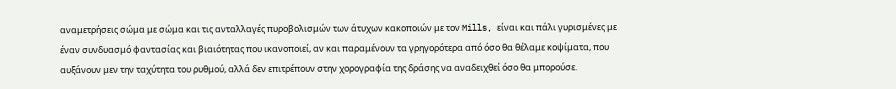αναμετρήσεις σώμα με σώμα και τις ανταλλαγές πυροβολισμών των άτυχων κακοποιών με τον Mills, είναι και πάλι γυρισμένες με έναν συνδυασμό φαντασίας και βιαιότητας που ικανοποιεί, αν και παραμένουν τα γρηγορότερα από όσο θα θέλαμε κοψίματα, που αυξάνουν μεν την ταχύτητα του ρυθμού, αλλά δεν επιτρέπουν στην χορογραφία της δράσης να αναδειχθεί όσο θα μπορούσε.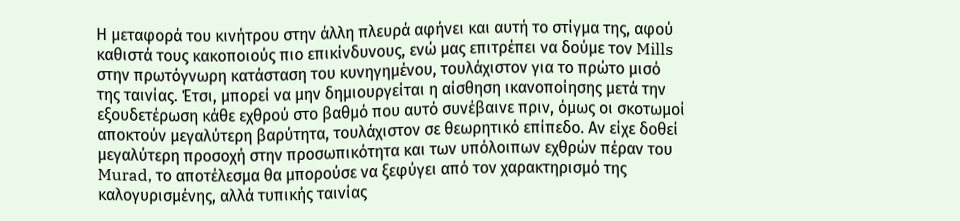Η μεταφορά του κινήτρου στην άλλη πλευρά αφήνει και αυτή το στίγμα της, αφού καθιστά τους κακοποιούς πιο επικίνδυνους, ενώ μας επιτρέπει να δούμε τον Mills στην πρωτόγνωρη κατάσταση του κυνηγημένου, τουλάχιστον για το πρώτο μισό της ταινίας. Έτσι, μπορεί να μην δημιουργείται η αίσθηση ικανοποίησης μετά την εξουδετέρωση κάθε εχθρού στο βαθμό που αυτό συνέβαινε πριν, όμως οι σκοτωμοί αποκτούν μεγαλύτερη βαρύτητα, τουλάχιστον σε θεωρητικό επίπεδο. Αν είχε δοθεί μεγαλύτερη προσοχή στην προσωπικότητα και των υπόλοιπων εχθρών πέραν του Murad, το αποτέλεσμα θα μπορούσε να ξεφύγει από τον χαρακτηρισμό της καλογυρισμένης, αλλά τυπικής ταινίας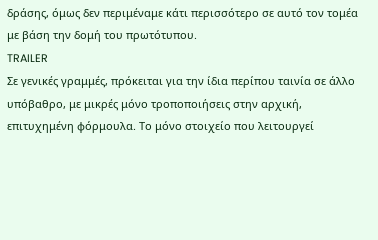δράσης, όμως δεν περιμέναμε κάτι περισσότερο σε αυτό τον τομέα με βάση την δομή του πρωτότυπου.
TRAILER
Σε γενικές γραμμές, πρόκειται για την ίδια περίπου ταινία σε άλλο υπόβαθρο, με μικρές μόνο τροποποιήσεις στην αρχική, επιτυχημένη φόρμουλα. Το μόνο στοιχείο που λειτουργεί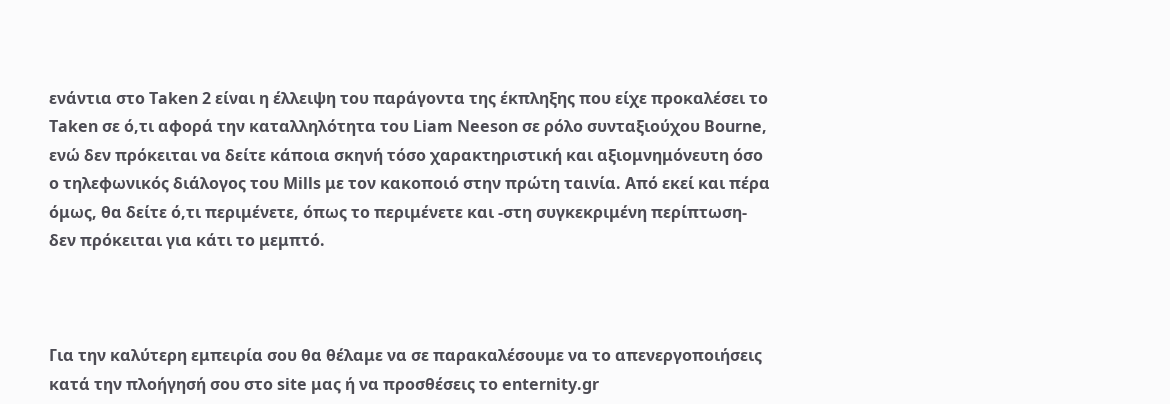ενάντια στο Taken 2 είναι η έλλειψη του παράγοντα της έκπληξης που είχε προκαλέσει το Taken σε ό,τι αφορά την καταλληλότητα του Liam Neeson σε ρόλο συνταξιούχου Bourne, ενώ δεν πρόκειται να δείτε κάποια σκηνή τόσο χαρακτηριστική και αξιομνημόνευτη όσο ο τηλεφωνικός διάλογος του Mills με τον κακοποιό στην πρώτη ταινία. Από εκεί και πέρα όμως, θα δείτε ό,τι περιμένετε, όπως το περιμένετε και -στη συγκεκριμένη περίπτωση- δεν πρόκειται για κάτι το μεμπτό.



Για την καλύτερη εμπειρία σου θα θέλαμε να σε παρακαλέσουμε να το απενεργοποιήσεις κατά την πλοήγησή σου στο site μας ή να προσθέσεις το enternity.gr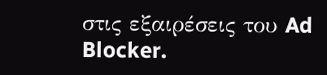στις εξαιρέσεις του Ad Blocker.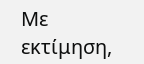Με εκτίμηση,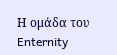Η ομάδα του Enternity